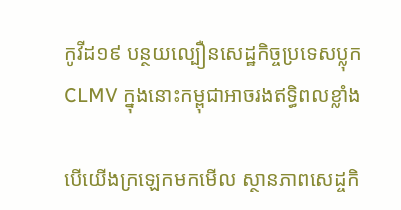កូវីដ១៩ បន្ថយល្បឿនសេដ្ឋកិច្ចប្រទេសប្លុក CLMV ក្នុងនោះកម្ពុជាអាចរងឥទ្ធិពលខ្លាំង

បើយើងក្រឡេកមកមើល ស្ថានភាពសេដ្ចកិ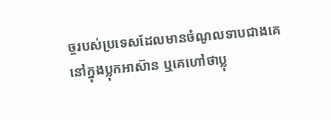ច្ចរបស់ប្រទេសដែលមានចំណូលទាបជាងគេ នៅក្នុងប្លុកអាស៊ាន ឬគេហៅថាប្លុ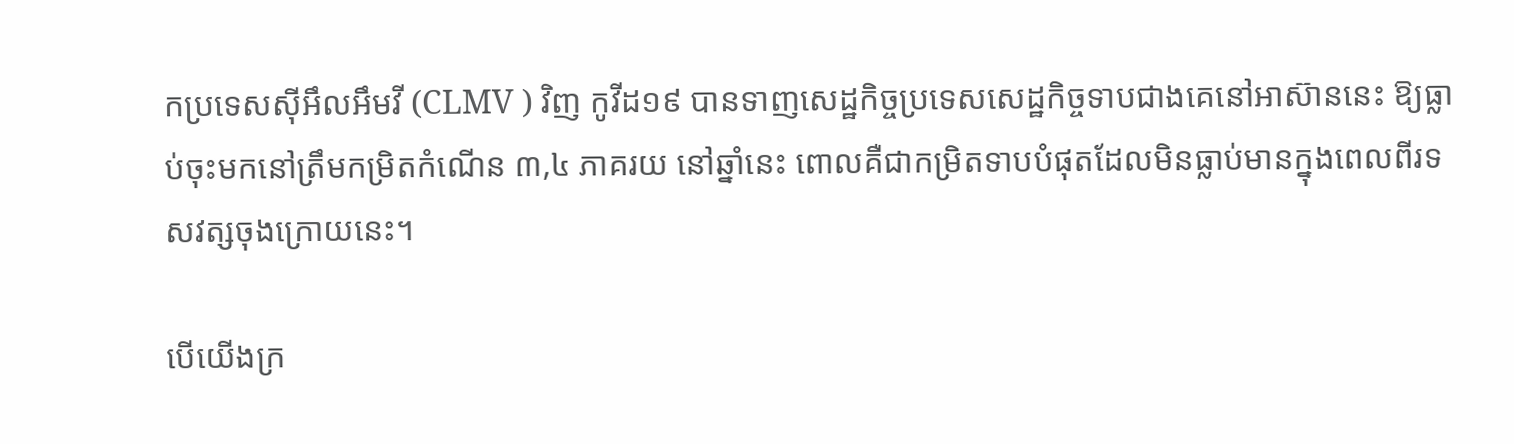កប្រទេសស៊ីអឹលអឹមវី (CLMV ) វិញ កូវីដ១៩ បានទាញសេដ្ឋកិច្ចប្រទេសសេដ្ឋកិច្ចទាបជាងគេនៅអាស៊ាននេះ ឱ្យធ្លាប់ចុះមកនៅត្រឹមកម្រិតកំណើន ៣,៤ ភាគរយ នៅឆ្នាំនេះ ពោលគឺជាកម្រិតទាបបំផុតដែលមិនធ្លាប់មានក្នុងពេលពីរទសវត្សចុងក្រោយនេះ។

បើយើងក្រ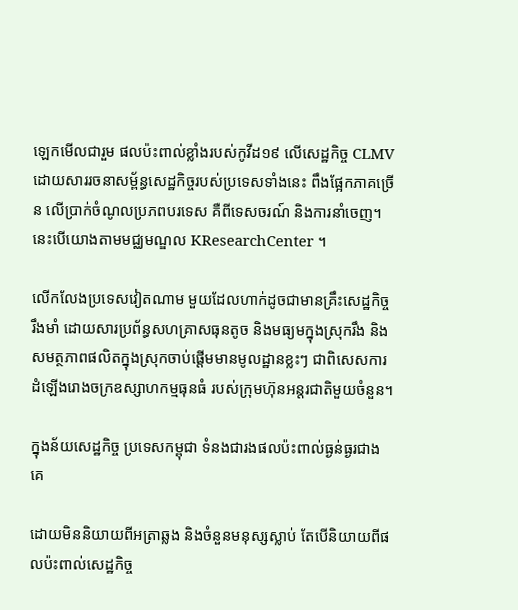ឡេកមើលជារួម ផលប៉ះពាល់ខ្លាំងរបស់កូវីដ១៩ លើសេដ្ឋកិច្ច CLMV ដោយសាររចនាសម្ព័ន្ធសេដ្ឋកិច្ចរបស់ប្រទេសទាំងនេះ ពឹងផ្អែកភាគច្រើន លើប្រាក់ចំណូលប្រភពបរទេស គឺពីទេសចរណ៍ និងការនាំចេញ។ នេះបើយោងតាមមជ្ឈមណ្ឌល KResearchCenter ។

លើកលែងប្រទេសវៀតណាម មួយដែលហាក់ដូចជាមានគ្រឹះសេដ្ឋកិច្ច រឹងមាំ ដោយសារប្រព័ន្ធសហគ្រាសធុនតូច និងមធ្យមក្នុងស្រុករឹង និងសមត្ថភាពផលិតក្នុងស្រុកចាប់ផ្តើមមានមូលដ្ឋានខ្លះៗ ជាពិសេសការដំឡើងរោងចក្រឧស្សាហកម្មធុនធំ របស់ក្រុមហ៊ុនអន្តរជាតិមួយចំនួន។

ក្នុងន័យសេដ្ឋកិច្ច ប្រទេសកម្ពុជា ទំនងជារងផលប៉ះពាល់ធ្ងន់ធ្ងរជាងគេ

ដោយមិននិយាយពីអត្រាឆ្លង និងចំនួនមនុស្សស្លាប់ តែបើនិយាយពីផលប៉ះពាល់សេដ្ឋកិច្ច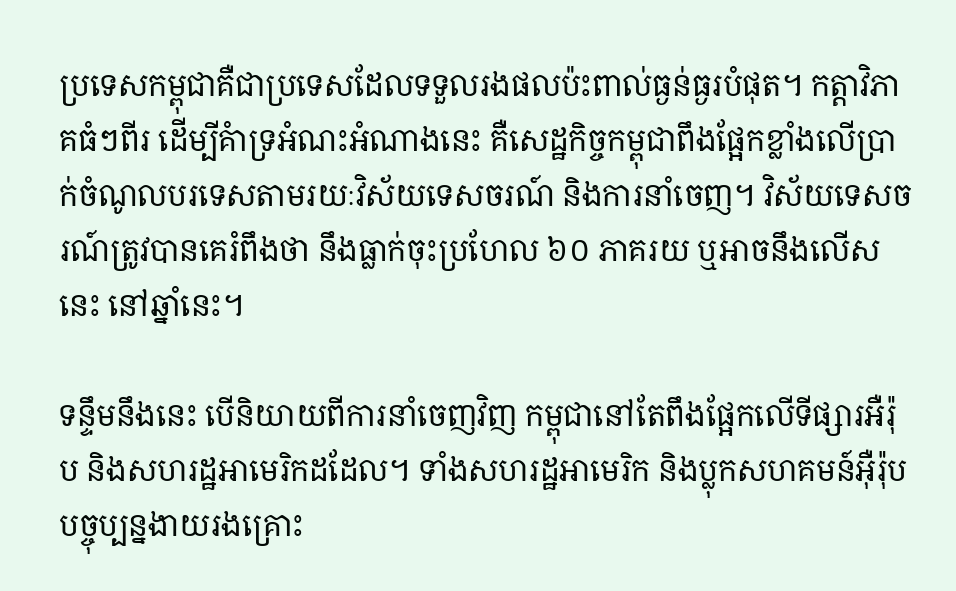ប្រទេសកម្ពុជាគឺជាប្រទេសដែលទទួលរងផលប៉ះពាល់ធ្ងន់ធ្ងរបំផុត។ កត្តាវិភាគធំៗពីរ ដើម្បីគំាទ្រអំណះអំណាងនេះ គឺសេដ្ឋកិច្ចកម្ពុជាពឹងផ្អែកខ្លាំងលើប្រាក់ចំណូលបរទេសតាមរយៈវិស័យទេសចរណ៍ និងការនាំចេញ។ វិស័យទេសចរណ៍ត្រូវបានគេរំពឹងថា នឹងធ្លាក់ចុះប្រហែល ៦០ ភាគរយ ឬអាចនឹងលើសនេះ នៅឆ្នាំនេះ។

ទន្ទឹមនឹងនេះ បើនិយាយពីការនាំចេញវិញ កម្ពុជានៅតែពឹងផ្អែកលើទីផ្សារអឺរ៉ុប និងសហរដ្ឋអាមេរិកដដែល។ ទាំងសហរដ្ឋអាមេរិក និងប្លុកសហគមន៍អ៊ឺរ៉ុបបច្ចុប្បន្នងាយរងគ្រោះ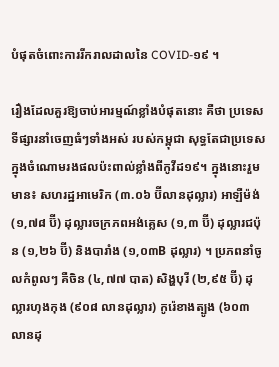បំផុតចំពោះការរីករាលដាលនៃ COVID-១៩ ។

រឿងដែលគួរឱ្យចាប់អារម្មណ៍ខ្លាំងបំផុតនោះ គឺថា ប្រទេសទីផ្សារនាំចេញធំៗទាំងអស់ របស់កម្ពុជា សុទ្ធតែជាប្រទេសក្នុងចំណោមរងផលប៉ះពាល់ខ្លាំងពីកូវីដ១៩។ ក្នុងនោះរួមមាន៖ សហរដ្ឋអាមេរិក (៣.០៦ ប៊ីលានដុល្លារ) អាឡឺម៉ង់ (១,៧៨ ប៊ី) ដុល្លារចក្រភពអង់គ្លេស (១,៣ ប៊ី) ដុល្លារជប៉ុន (១,២៦ ប៊ី) និងបារាំង (១,០៣B ដុល្លារ) ។ ប្រភពនាំចូលកំពូលៗ គឺចិន (៤,៧៧ បាត) សិង្ហបុរី (២,៩៥ ប៊ី) ដុល្លារហុងកុង (៩០៨ លានដុល្លារ) កូរ៉េខាងត្បូង (៦០៣ លានដុ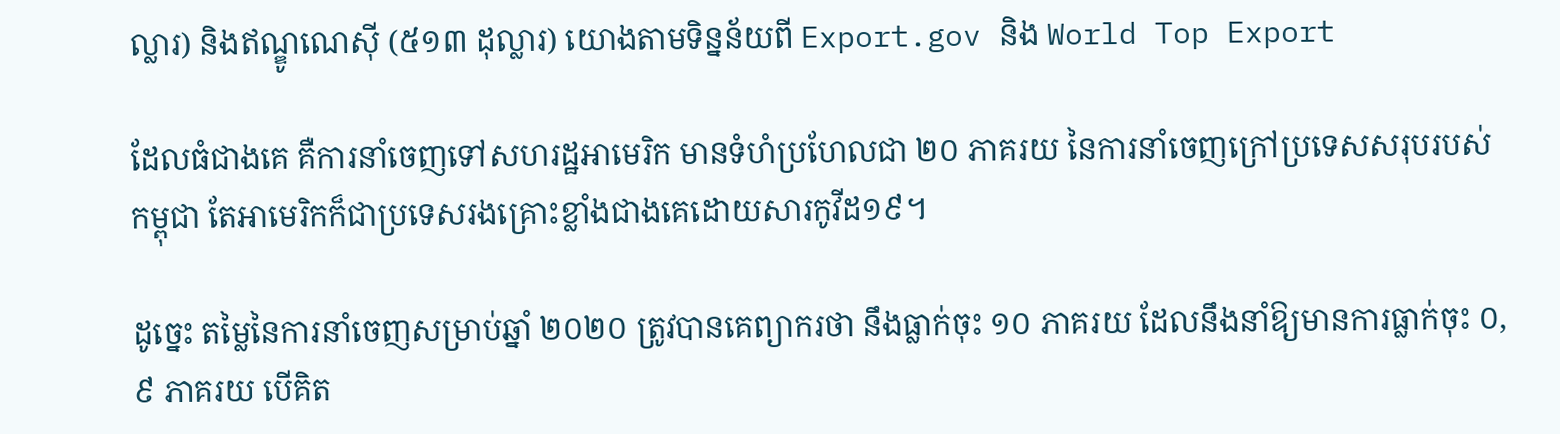ល្លារ) និងឥណ្ឌូណេស៊ី (៥១៣ ដុល្លារ) យោងតាមទិន្នន័យពី Export.gov និង World Top Export

ដែលធំជាងគេ គឺការនាំចេញទៅសហរដ្ឋអាមេរិក មានទំហំប្រហែលជា ២០ ភាគរយ នៃការនាំចេញក្រៅប្រទេសសរុបរបស់កម្ពុជា តែអាមេរិកក៏ជាប្រទេសរងគ្រោះខ្លាំងជាងគេដោយសារកូវីដ១៩។

ដូច្នេះ តម្លៃនៃការនាំចេញសម្រាប់ឆ្នាំ ២០២០ ត្រូវបានគេព្យាករថា នឹងធ្លាក់ចុះ ១០ ភាគរយ ដែលនឹងនាំឱ្យមានការធ្លាក់ចុះ ០,៩ ភាគរយ បើគិត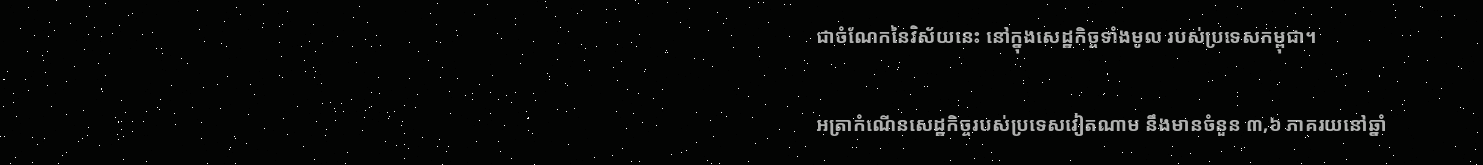ជាចំណែកនៃវិស័យនេះ នៅក្នុងសេដ្ឋកិច្ចទាំងមូល របស់ប្រទេសកម្ពុជា។

អត្រាកំណើនសេដ្ឋកិច្ចរបស់ប្រទេសវៀតណាម នឹងមានចំនួន ៣,៦ ភាគរយនៅឆ្នាំ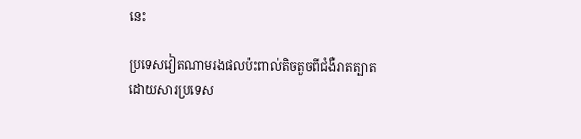នេះ

ប្រទេសវៀតណាមរងផលប៉ះពាល់តិចតួចពីជំងឺរាតត្បាត ដោយសារប្រទេស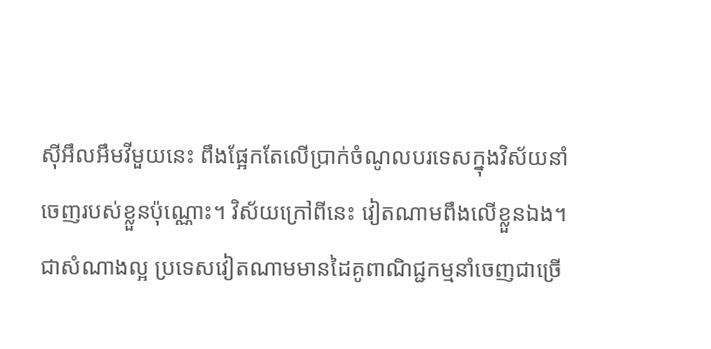ស៊ីអឹលអឹមវីមួយនេះ ពឹងផ្អែកតែលើប្រាក់ចំណូលបរទេសក្នុងវិស័យនាំចេញរបស់ខ្លួនប៉ុណ្ណោះ។ វិស័យក្រៅពីនេះ វៀតណាមពឹងលើខ្លួនឯង។ ជាសំណាងល្អ ប្រទេសវៀតណាមមានដៃគូពាណិជ្ជកម្មនាំចេញជាច្រើ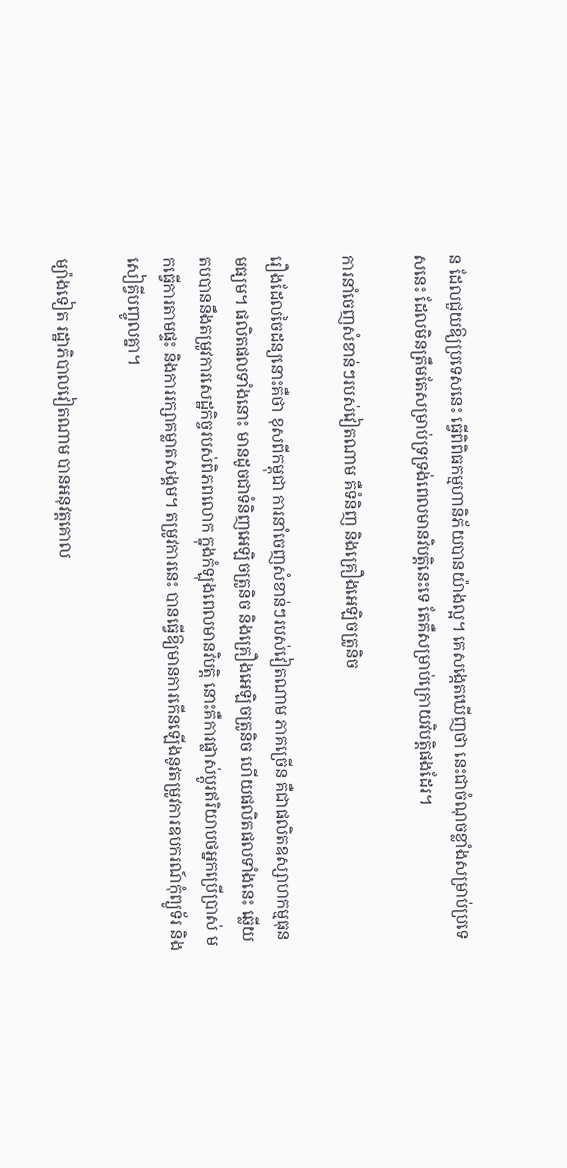ន ដែលជួយឱ្យប្រទេសនេះ ធ្វើពិពិធកម្មហានិភ័យបានយ៉ាងល្អ។ គេសង្កេតឃើញថា នេះជាចំណុចខ្លាំងសម្រាប់ប្រទេសនេះ ដែលមិនត្រឹមតែសម្រាប់ទ្រទ្រង់ពេលមានវិបត្តិនេះទេ តែគឺសម្រាប់ក្រោយវិបត្តិផងដែរ។

ការនាំចេញសំខាន់ៗរបស់វៀតណាម គឺទំនិញ និងគ្រឿងអេឡិចត្រូនិច

រឿងដែលចៃដន្យនោះគឺថា ខុសពីកម្ពុជា ការនាំចេញសំខាន់ៗរបស់វៀតណាម ភាគច្រើន គឺជាផលិតឧស្សាហកម្មធុនមធ្យម។ ផលិតផលទាំងនោះ មានដូចជាទំនិញអេឡិចត្រូនិច និងគ្រឿងអេឡិចត្រូនិច ហើយផលិតផលទាំងនេះ ឆ្លើយតបបាននឹងតម្រូវការសេដ្ឋកិច្ចរបស់ពិភពលោក ក្នុងកំឡុងពេលមានវិបត្តិ នោះគឺការផ្លាស់ប្តូរឥរិយាបថអ្នកប្រើប្រាស់ មកធ្វើការតាមផ្ទះ និងការរក្សាគម្លាតសង្គម។ តម្រូវការនេះ បានធ្វើឱ្យមានការកើនឡើងនូវតម្រូវការឧបករណ៍កុំព្យូទ័រ និងសៀគ្វីបញ្ចូលគ្នា។

ម្យ៉ាងទៀត រដ្ឋាភិបាលវៀតណាម បានអនុវត្តគោល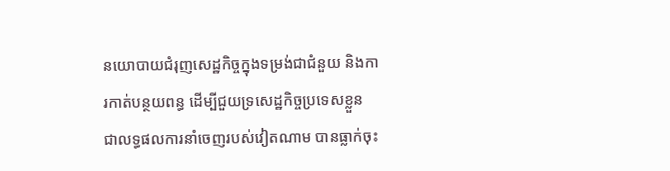នយោបាយជំរុញសេដ្ឋកិច្ចក្នុងទម្រង់ជាជំនួយ និងការកាត់បន្ថយពន្ធ ដើម្បីជួយទ្រសេដ្ឋកិច្ចប្រទេសខ្លួន ជាលទ្ធផលការនាំចេញរបស់វៀតណាម បានធ្លាក់ចុះ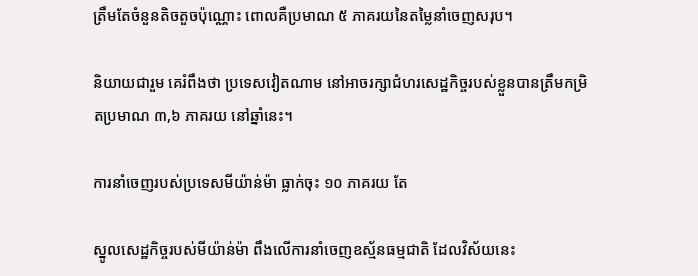ត្រឹមតែចំនួនតិចតួចប៉ុណ្ណោះ ពោលគឺប្រមាណ ៥ ភាគរយនៃតម្លៃនាំចេញសរុប។

និយាយជារួម គេរំពឹងថា ប្រទេសវៀតណាម នៅអាចរក្សាជំហរសេដ្ឋកិច្ចរបស់ខ្លួនបានត្រឹមកម្រិតប្រមាណ ៣,៦ ភាគរយ នៅឆ្នាំនេះ។

ការនាំចេញរបស់ប្រទេសមីយ៉ាន់ម៉ា ធ្លាក់ចុះ ១០ ភាគរយ តែ

ស្នូលសេដ្ឋកិច្ចរបស់មីយ៉ាន់ម៉ា ពឹងលើការនាំចេញឧស្ម័នធម្មជាតិ ដែលវិស័យនេះ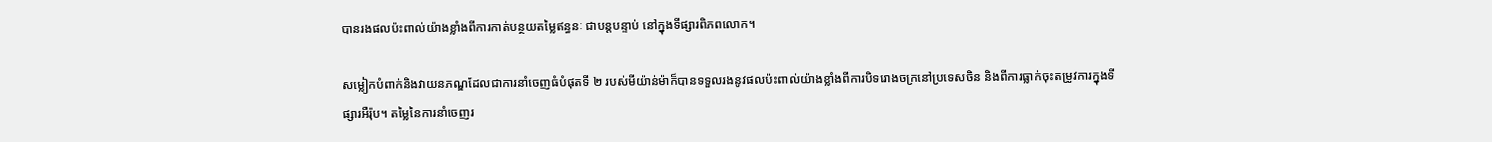បានរងផលប៉ះពាល់យ៉ាងខ្លាំងពីការកាត់បន្ថយតម្លៃឥន្ធនៈ ជាបន្តបន្ទាប់ នៅក្នុងទីផ្សារពិភពលោក។

សម្លៀកបំពាក់និងវាយនភណ្ឌដែលជាការនាំចេញធំបំផុតទី ២ របស់មីយ៉ាន់ម៉ាក៏បានទទួលរងនូវផលប៉ះពាល់យ៉ាងខ្លាំងពីការបិទរោងចក្រនៅប្រទេសចិន និងពីការធ្លាក់ចុះតម្រូវការក្នុងទីផ្សារអឺរ៉ុប។ តម្លៃនៃការនាំចេញរ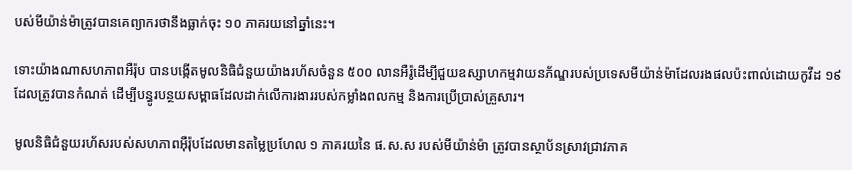បស់មីយ៉ាន់ម៉ាត្រូវបានគេព្យាករថានឹងធ្លាក់ចុះ ១០ ភាគរយនៅឆ្នាំនេះ។

ទោះយ៉ាងណាសហភាពអឺរ៉ុប បានបង្កើតមូលនិធិជំនួយយ៉ាងរហ័សចំនួន ៥០០ លានអឺរ៉ូដើម្បីជួយឧស្សាហកម្មវាយនភ័ណ្ឌរបស់ប្រទេសមីយ៉ាន់ម៉ាដែលរងផលប៉ះពាល់ដោយកូវីដ ១៩ ដែលត្រូវបានកំណត់ ដើម្បីបន្ធូរបន្ថយសម្ពាធដែលដាក់លើការងាររបស់កម្លាំងពលកម្ម និងការប្រើប្រាស់គ្រួសារ។

មូលនិធិជំនួយរហ័សរបស់សហភាពអ៊ឺរ៉ុបដែលមានតម្លៃប្រហែល ១ ភាគរយនៃ ផ.ស.ស របស់មីយ៉ាន់ម៉ា ត្រូវបានស្ថាប័នស្រាវជ្រាវភាគ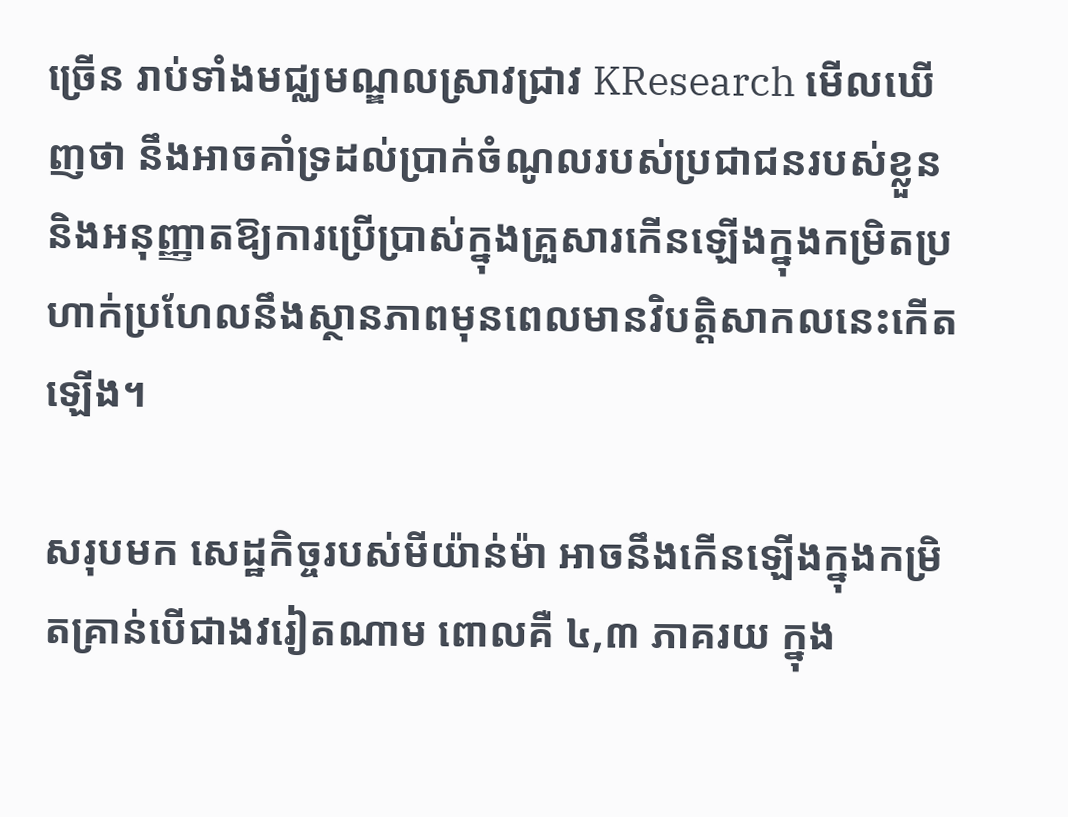ច្រើន រាប់ទាំងមជ្ឈមណ្ឌលស្រាវជ្រាវ KResearch មើលឃើញថា នឹងអាចគាំទ្រដល់ប្រាក់ចំណូលរបស់ប្រជាជនរបស់ខ្លួន និងអនុញ្ញាតឱ្យការប្រើប្រាស់ក្នុងគ្រួសារកើនឡើងក្នុងកម្រិតប្រហាក់ប្រហែលនឹងស្ថានភាពមុនពេលមានវិបត្តិសាកលនេះកើតឡើង។

សរុបមក សេដ្ឋកិច្ចរបស់មីយ៉ាន់ម៉ា អាចនឹងកើនឡើងក្នុងកម្រិតគ្រាន់បើជាងវរៀតណាម ពោលគឺ ៤,៣ ភាគរយ ក្នុង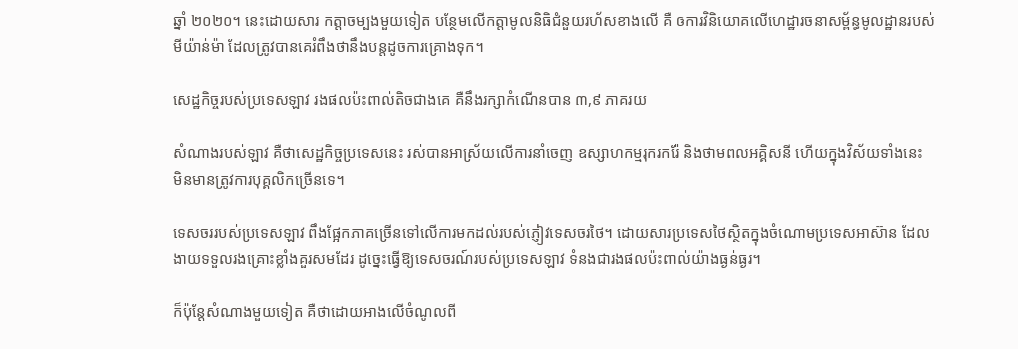ឆ្នាំ ២០២០។ នេះដោយសារ កត្តាចម្បងមួយទៀត បន្ថែមលើកត្តាមូលនិធិជំនួយរហ័សខាងលើ គឺ ឲការវិនិយោគលើហេដ្ឋារចនាសម្ព័ន្ធមូលដ្ឋានរបស់មីយ៉ាន់ម៉ា ដែលត្រូវបានគេរំពឹងថានឹងបន្តដូចការគ្រោងទុក។

សេដ្ឋកិច្ចរបស់ប្រទេសឡាវ រងផលប៉ះពាល់តិចជាងគេ គឺនឹងរក្សាកំណើនបាន ៣,៩ ភាគរយ

សំណាងរបស់ឡាវ គឺថាសេដ្ឋកិច្ចប្រទេសនេះ រស់បានអាស្រ័យលើការនាំចេញ ឧស្សាហកម្មរុករករ៉ែ និងថាមពលអគ្គិសនី ហើយក្នុងវិស័យទាំងនេះ មិនមានត្រូវការបុគ្គលិកច្រើនទេ។

ទេសចររបស់ប្រទេសឡាវ ពឹងផ្អែកភាគច្រើនទៅលើការមកដល់របស់ភ្ញៀវទេសចរថៃ។ ដោយសារប្រទេសថៃស្ថិតក្នុងចំណោមប្រទេសអាស៊ាន ដែលងាយទទួលរងគ្រោះខ្លាំងគួរសមដែរ ដូច្នេះធ្វើឱ្យទេសចរណ៍របស់ប្រទេសឡាវ ទំនងជារងផលប៉ះពាល់យ៉ាងធ្ងន់ធ្ងរ។

ក៏ប៉ុន្តែសំណាងមួយទៀត គឺថាដោយអាងលើចំណូលពី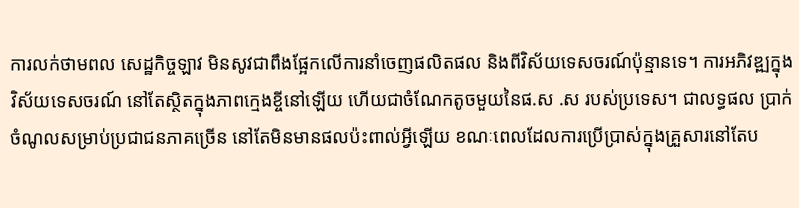ការលក់ថាមពល សេដ្ឋកិច្ចឡាវ មិនសូវជាពឹងផ្អែកលើការនាំចេញផលិតផល និងពីវិស័យទេសចរណ៍ប៉ុន្មានទេ។ ការអភិវឌ្ឍក្នុងវិស័យទេសចរណ៍ នៅតែស្ថិតក្នុងភាពក្មេងខ្ចីនៅឡើយ ហើយជាចំណែកតូចមួយនៃផ.ស .ស របស់ប្រទេស។ ជាលទ្ធផល ប្រាក់ចំណូលសម្រាប់ប្រជាជនភាគច្រើន នៅតែមិនមានផលប៉ះពាល់អ្វីឡើយ ខណៈពេលដែលការប្រើប្រាស់ក្នុងគ្រួសារនៅតែប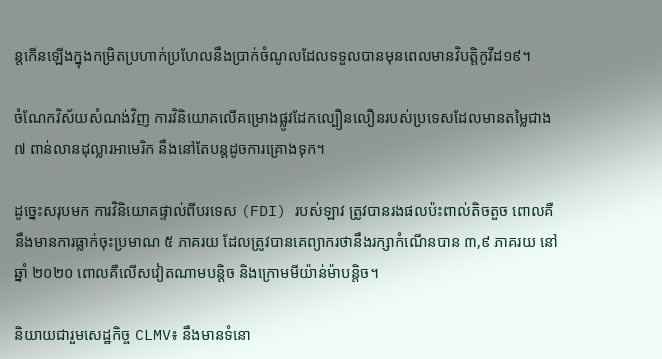ន្តកើនឡើងក្នុងកម្រិតប្រហាក់ប្រហែលនឹងប្រាក់ចំណូលដែលទទួលបានមុនពេលមានវិបត្តិកូវីដ១៩។

ចំណែកវិស័យសំណង់វិញ ការវិនិយោគលើគម្រោងផ្លូវដែកល្បឿនលឿនរបស់ប្រទេសដែលមានតម្លៃជាង ៧ ពាន់លានដុល្លារអាមេរិក នឹងនៅតែបន្តដូចការគ្រោងទុក។

ដូច្នេះសរុបមក ការវិនិយោគផ្ទាល់ពីបរទេស (FDI) របស់ឡាវ ត្រូវបានរងផលប៉ះពាល់តិចតួច ពោលគឺនឹងមានការធ្លាក់ចុះប្រមាណ ៥ ភាគរយ ដែលត្រូវបានគេព្យាករថានឹងរក្សាកំណើនបាន ៣,៩ ភាគរយ នៅឆ្នាំ ២០២០ ពោលគឺលើសវៀតណាមបន្តិច និងក្រោមមីយ៉ាន់ម៉ាបន្តិច។

និយាយជារួមសេដ្ឋកិច្ច CLMV៖ នឹងមានទំនោ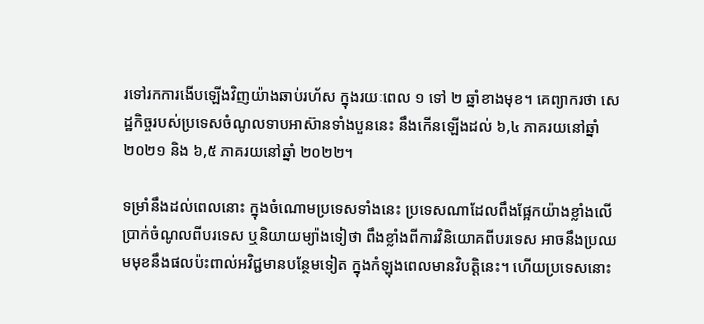រទៅរកការងើបឡើងវិញយ៉ាងឆាប់រហ័ស ក្នុងរយៈពេល ១ ទៅ ២ ឆ្នាំខាងមុខ។ គេព្យាករថា សេដ្ឋកិច្ចរបស់ប្រទេសចំណូលទាបអាស៊ានទាំងបួននេះ នឹងកើនឡើងដល់ ៦,៤ ភាគរយនៅឆ្នាំ ២០២១ និង ៦,៥ ភាគរយនៅឆ្នាំ ២០២២។

ទម្រាំនឹងដល់ពេលនោះ ក្នុងចំណោមប្រទេសទាំងនេះ ប្រទេសណាដែលពឹងផ្អែកយ៉ាងខ្លាំងលើប្រាក់ចំណូលពីបរទេស ឬនិយាយម្យ៉ាងទៀថា ពឹងខ្លាំងពីការវិនិយោគពីបរទេស អាចនឹងប្រឈមមុខនឹងផលប៉ះពាល់អវិជ្ជមានបន្ថែមទៀត ក្នុងកំឡុងពេលមានវិបត្តិនេះ។ ហើយប្រទេសនោះ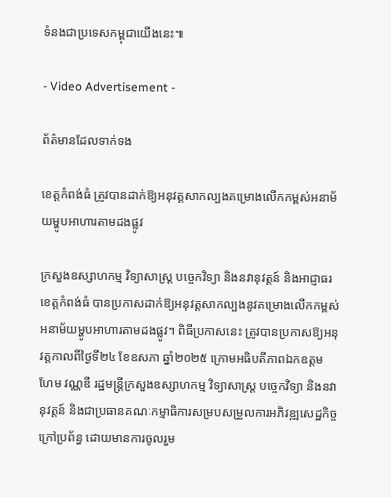ទំនងជាប្រទេសកម្ពុជាយើងនេះ៕

- Video Advertisement -

ព័ត៌មានដែលទាក់ទង

ខេត្តកំពង់ធំ ត្រូវបានដាក់ឱ្យអនុវត្តសាកល្បងគម្រោងលើកកម្ពស់អនាម័យម្ហូបអាហារតាមដងផ្លូវ

ក្រសួងឧស្សាហកម្ម វិទ្យាសាស្ត្រ បច្ចេកវិទ្យា និងនវានុវត្តន៍ និងអាជ្ញាធរខេត្តកំពង់ធំ បានប្រកាសដាក់ឱ្យអនុវត្តសាកល្បងនូវគម្រោងលើកកម្ពស់អនាម័យម្ហូបអាហារតាមដងផ្លូវ។ ពិធីប្រកាសនេះ ត្រូវបានប្រកាសឱ្យអនុវត្តកាលពីថ្ងៃទី២៤ ខែឧសភា ឆ្នាំ២០២៥ ក្រោមអធិបតីភាពឯកឧត្តម ហែម វណ្ណឌី រដ្ឋមន្ត្រីក្រសួងឧស្សាហកម្ម វិទ្យាសាស្ត្រ បច្ចេកវិទ្យា និងនវានុវត្តន៍ និងជាប្រធានគណៈកម្មាធិការសម្របសម្រួលការអភិវឌ្ឍសេដ្ឋកិច្ចក្រៅប្រព័ន្ធ ដោយមានការចូលរួម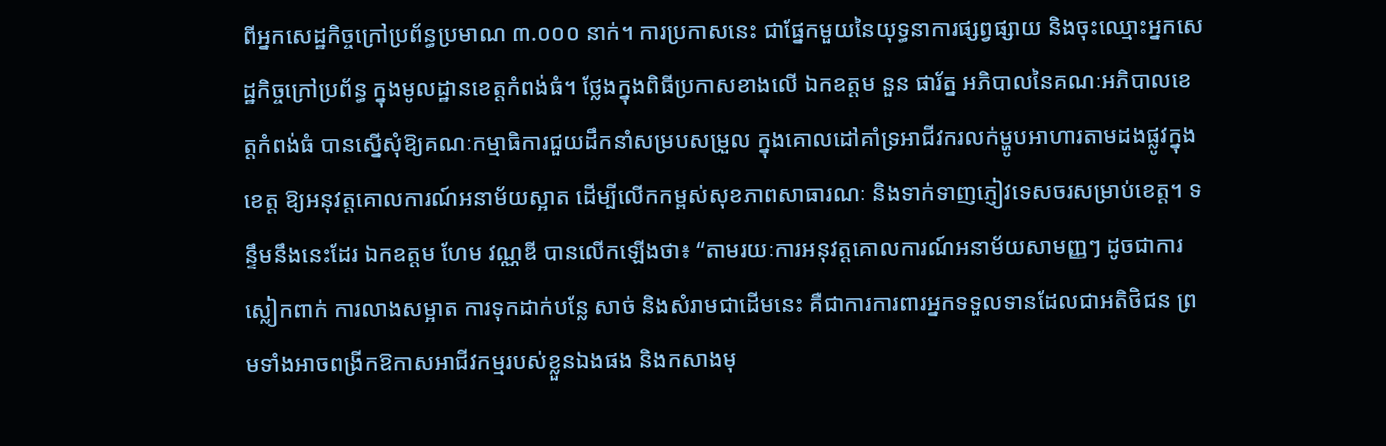ពីអ្នកសេដ្ឋកិច្ចក្រៅប្រព័ន្ធប្រមាណ ៣.០០០ នាក់។ ការប្រកាសនេះ ជាផ្នែកមួយនៃយុទ្ធនាការផ្សព្វផ្សាយ និងចុះឈ្មោះអ្នកសេដ្ឋកិច្ចក្រៅប្រព័ន្ធ ក្នុងមូលដ្ឋានខេត្តកំពង់ធំ។ ថ្លែងក្នុងពិធីប្រកាសខាងលើ ឯកឧត្តម នួន ផារ័ត្ន អភិបាលនៃគណៈអភិបាលខេត្តកំពង់ធំ បានស្នើសុំឱ្យគណៈកម្មាធិការជួយដឹកនាំសម្របសម្រួល ក្នុងគោលដៅគាំទ្រអាជីវករលក់ម្ហូបអាហារតាមដងផ្លូវក្នុងខេត្ត ឱ្យអនុវត្តគោលការណ៍អនាម័យស្អាត ដើម្បីលើកកម្ពស់សុខភាពសាធារណៈ និងទាក់ទាញភ្ញៀវទេសចរសម្រាប់ខេត្ត។ ទន្ទឹមនឹងនេះដែរ ឯកឧត្តម ហែម វណ្ណឌី បានលើកឡើងថា៖ “តាមរយៈការអនុវត្តគោលការណ៍អនាម័យសាមញ្ញៗ ដូចជាការស្លៀកពាក់ ការលាងសម្អាត ការទុកដាក់បន្លែ សាច់ និងសំរាមជាដើមនេះ គឺជាការការពារអ្នកទទួលទានដែលជាអតិថិជន ព្រមទាំងអាចពង្រីកឱកាសអាជីវកម្មរបស់ខ្លួនឯងផង និងកសាងមុ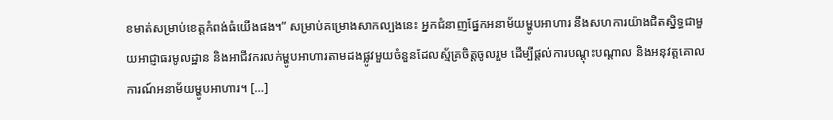ខមាត់សម្រាប់ខេត្តកំពង់ធំយើងផង។” សម្រាប់គម្រោងសាកល្បងនេះ អ្នកជំនាញផ្នែកអនាម័យម្ហូបអាហារ នឹងសហការយ៉ាងជិតស្និទ្ធជាមួយអាជ្ញាធរមូលដ្ឋាន និងអាជីវករលក់ម្ហូបអាហារតាមដងផ្លូវមួយចំនួនដែលស្ម័គ្រចិត្តចូលរួម ដើម្បីផ្តល់ការបណ្តុះបណ្តាល និងអនុវត្តគោលការណ៍អនាម័យម្ហូបអាហារ។ […]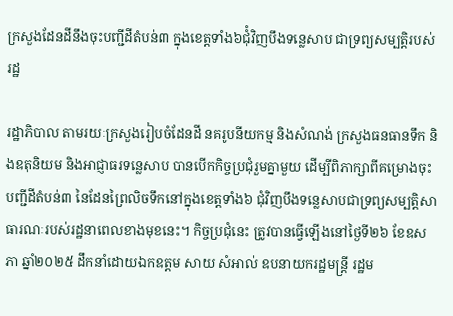ក្រសួងដែនដីនឹងចុះបញ្ជីដីតំបន់៣ ក្នុងខេត្តទាំង៦ជំុំវិញបឹងទន្លេសាប ជាទ្រព្យសម្បត្តិរបស់រដ្ឋ

រដ្ឋាភិបាល តាមរយៈក្រសួងរៀបចំដែនដី នគរូបនីយកម្ម និងសំណង់ ក្រសួងធនធានទឹក និងឧតុនិយម និងអាជ្ញាធរទន្លេសាប បានបើកកិច្ចប្រជុំរួមគ្នាមួយ ដើម្បីពិភាក្សាពីគម្រោងចុះបញ្ជីដីតំបន់៣ នៃដែនព្រៃលិចទឹកនៅក្នុងខេត្តទាំង៦ ជុំវិញបឹងទន្លេសាបជាទ្រព្យសម្បត្តិសាធារណៈរបស់រដ្ឋនាពេលខាងមុខនេះ។ កិច្ចប្រជុំនេះ ត្រូវបានធ្វើឡើងនៅថ្ងៃទី២៦ ខែឧសភា ឆ្នាំ២០២៥ ដឹកនាំដោយឯកឧត្តម សាយ សំអាល់ ឧបនាយករដ្ឋមន្ត្រី រដ្ឋម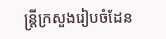ន្ត្រីក្រសួងរៀបចំដែន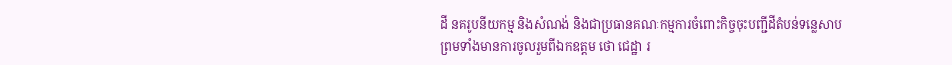ដី នគរូបនីយកម្ម និងសំណង់ និងជាប្រធានគណៈកម្មការចំពោះកិច្ចចុះបញ្ជីដីតំបន់ទន្លេសាប ព្រមទាំងមានការចូលរួមពីឯកឧត្តម ថោ ជេដ្ឋា រ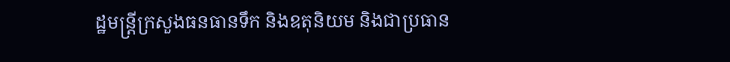ដ្ឋមន្ត្រីក្រសួងធនធានទឹក និងឧតុនិយម និងជាប្រធាន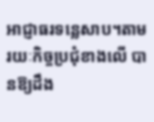អាជ្ញាធរទន្លេសាប។តាមរយៈកិច្ចប្រជុំខាងលើ បានឱ្យដឹង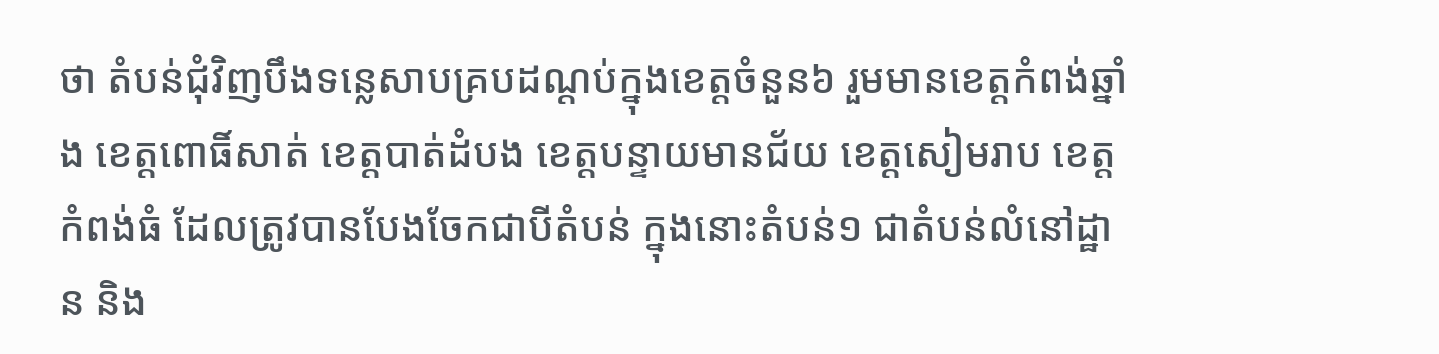ថា តំបន់ជុំវិញបឹងទន្លេសាបគ្របដណ្តប់ក្នុងខេត្តចំនួន៦ រួមមានខេត្តកំពង់ឆ្នាំង ខេត្តពោធិ៍សាត់ ខេត្តបាត់ដំបង ខេត្តបន្ទាយមានជ័យ ខេត្តសៀមរាប ខេត្តកំពង់ធំ ដែលត្រូវបានបែងចែកជាបីតំបន់ ក្នុងនោះតំបន់១ ជាតំបន់លំនៅដ្ឋាន និង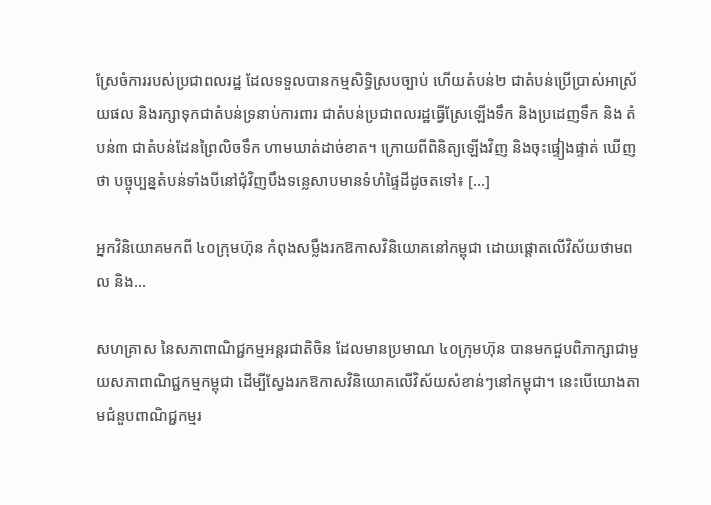ស្រែចំការរបស់ប្រជាពលរដ្ឋ ដែលទទួលបានកម្មសិទ្ធិស្របច្បាប់ ហើយតំបន់២ ជាតំបន់ប្រើប្រាស់អាស្រ័យផល និងរក្សាទុកជាតំបន់ទ្រនាប់ការពារ ជាតំបន់ប្រជាពលរដ្ឋធ្វើស្រែឡើងទឹក និងប្រដេញទឹក និង តំបន់៣ ជាតំបន់ដែនព្រៃលិចទឹក ហាមឃាត់ដាច់ខាត។ ក្រោយពីពិនិត្យឡើងវិញ និងចុះផ្ទៀងផ្ទាត់ ឃើញថា បច្ចុប្បន្នតំបន់ទាំងបីនៅជុំវិញបឹងទន្លេសាបមានទំហំផ្ទៃដីដូចតទៅ៖ […]

អ្នកវិនិយោគមកពី ៤០ក្រុមហ៊ុន កំពុងសម្លឹងរកឱកាសវិនិយោគនៅកម្ពុជា ដោយផ្តោតលើវិស័យថាមពល និង…

សហគ្រាស នៃសភាពាណិជ្ជកម្មអន្តរជាតិចិន ដែលមានប្រមាណ ៤០ក្រុមហ៊ុន បានមកជួបពិភាក្សាជាមួយសភាពាណិជ្ជកម្មកម្ពុជា ដើម្បីស្វែងរកឱកាសវិនិយោគលើវិស័យសំខាន់ៗនៅកម្ពុជា។ នេះបើយោងតាមជំនួបពាណិជ្ជកម្មរ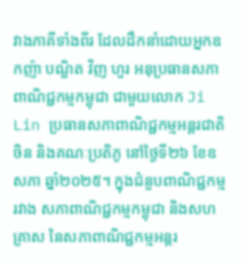វាងភាគីទាំងពីរ ដែលដឹកនាំដោយអ្នកឧកញ៉ា បណ្ឌិត វិញ ហួរ អនុប្រធានសភាពាណិជ្ជកម្មកម្ពុជា ជាមួយលោក Ji Lin ប្រធានសភាពាណិជ្ជកម្មអន្តរជាតិចិន និងគណៈប្រតិភូ នៅថ្ងៃទី២៦ ខែឧសភា ឆ្នាំ២០២៥។ ក្នុងជំនួបពាណិជ្ជកម្មរវាង សភាពាណិជ្ជកម្មកម្ពុជា និងសហគ្រាស នៃសភាពាណិជ្ជកម្មអន្តរ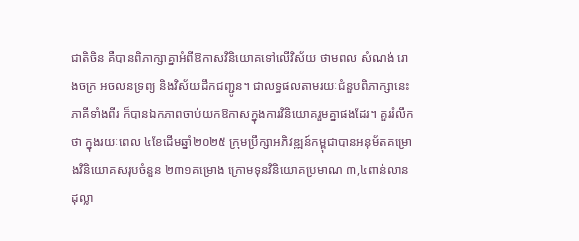ជាតិចិន គឺបានពិភាក្សាគ្នាអំពីឱកាសវិនិយោគទៅលើវិស័យ ថាមពល សំណង់ រោងចក្រ អចលនទ្រព្យ និងវិស័យដឹកជញ្ជូន។ ជាលទ្ធផលតាមរយៈជំនួបពិភាក្សានេះ ភាគីទាំងពីរ ក៏បានឯកភាពចាប់យកឱកាសក្នុងការវិនិយោគរួមគ្នាផងដែរ។ គួររំលឹកថា ក្នុងរយៈពេល ៤ខែដើមឆ្នាំ២០២៥ ក្រុមប្រឹក្សាអភិវឌ្ឍន៍កម្ពុជាបានអនុម័តគម្រោងវិនិយោគសរុបចំនួន ២៣១គម្រោង ក្រោមទុនវិនិយោគប្រមាណ ៣,៤ពាន់លានដុល្លា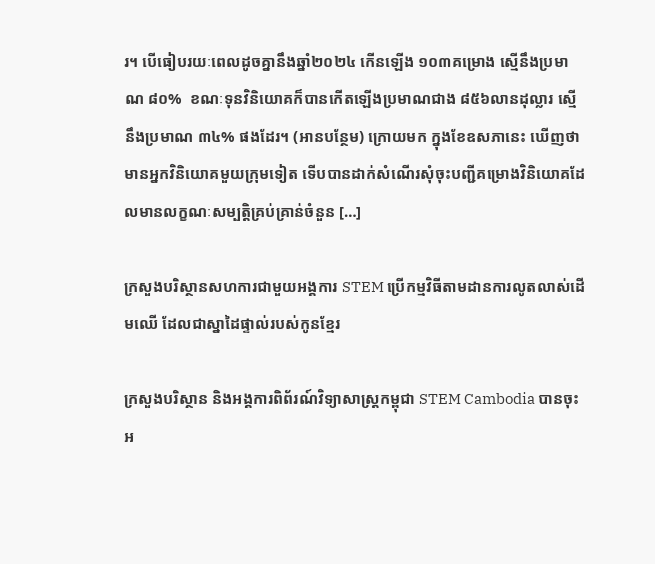រ។ បើធៀបរយៈពេលដូចគ្នានឹងឆ្នាំ២០២៤ កើនឡើង ១០៣គម្រោង ស្មើនឹងប្រមាណ ៨០%  ខណៈទុនវិនិយោគក៏បានកើតឡើងប្រមាណជាង ៨៥៦លានដុល្លារ ស្មើនឹងប្រមាណ ៣៤% ផងដែរ។ (អានបន្ថែម) ក្រោយមក ក្នុងខែឧសភានេះ ឃើញថាមានអ្នកវិនិយោគមួយក្រុមទៀត ទើបបានដាក់សំណើរសុំចុះបញ្ជីគម្រោងវិនិយោគដែលមានលក្ខណៈសម្បត្តិគ្រប់គ្រាន់ចំនួន […]

ក្រសួងបរិស្ថានសហការជាមួយអង្គការ STEM ប្រើកម្មវិធីតាមដានការលូតលាស់ដើមឈើ ដែលជាស្នាដៃផ្ទាល់របស់កូនខ្មែរ

ក្រសួងបរិស្ថាន និងអង្គការពិព័រណ៍វិទ្យាសាស្រ្តកម្ពុជា STEM Cambodia បានចុះអ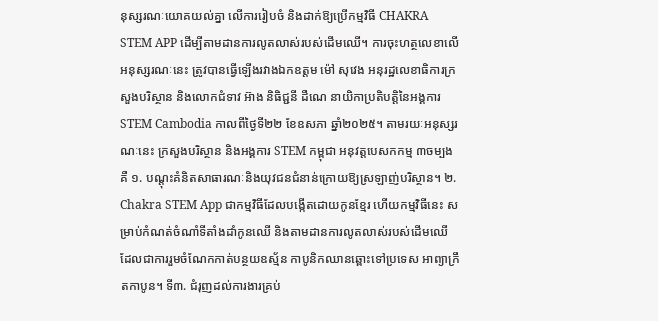នុស្សរណៈយោគយល់គ្នា លើការរៀបចំ និងដាក់ឱ្យប្រើកម្មវិធី CHAKRA STEM APP ដើម្បីតាមដានការលូតលាស់របស់ដើមឈើ។ ការចុះហត្ថលេខាលើអនុស្សរណៈនេះ ត្រូវបានធ្វើឡើងរវាងឯកឧត្តម ម៉ៅ សុវេង អនុរដ្ឋលេខាធិការក្រសួងបរិស្ថាន និងលោកជំទាវ អ៊ាង និធិជ្ជនី ដឺណេ នាយិកាប្រតិបត្តិនៃអង្គការ STEM Cambodia កាលពីថ្ងៃទី២២ ខែឧសភា ឆ្នាំ២០២៥។ តាមរយៈអនុស្សរណៈនេះ ក្រសួងបរិស្ថាន និងអង្គការ STEM កម្ពុជា អនុវត្តបេសកកម្ម ៣ចម្បងគឺ ១. បណ្តុះគំនិតសាធារណៈនិងយុវជនជំនាន់ក្រោយឱ្យស្រឡាញ់បរិស្ថាន។ ២. Chakra STEM App ជាកម្មវិធីដែលបង្កើតដោយកូនខ្មែរ ហើយកម្មវិធីនេះ សម្រាប់កំណត់ចំណាំទីតាំងដាំកូនឈើ និងតាមដានការលូតលាស់របស់ដើមឈើ ដែលជាការរួមចំណែកកាត់បន្ថយឧស្ម័ន កាបូនិកឈានឆ្ពោះទៅប្រទេស អាព្យាក្រឹតកាបូន។ ទី៣. ជំរុញដល់ការងារគ្រប់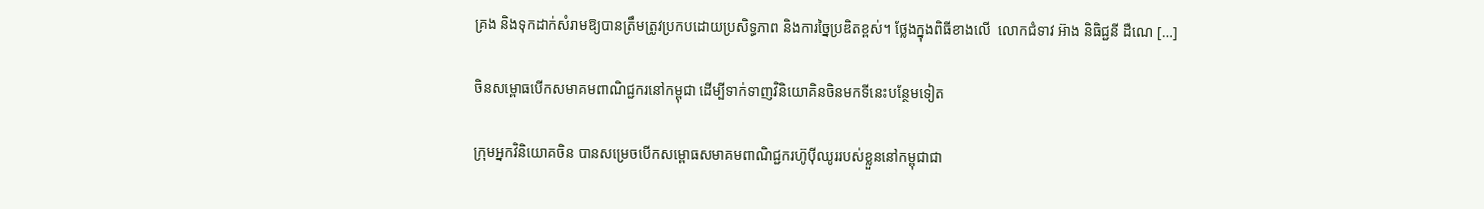គ្រង និងទុកដាក់សំរាមឱ្យបានត្រឹមត្រូវប្រកបដោយប្រសិទ្ធភាព និងការច្នៃប្រឌិតខ្ពស់។ ថ្លែងក្នុងពិធីខាងលើ  លោកជំទាវ អ៊ាង និធិជ្ជនី ដឺណេ […]

ចិនសម្ពោធបើកសមាគមពាណិជ្ជករនៅកម្ពុជា ដើម្បីទាក់ទាញវិនិយោគិនចិនមកទីនេះបន្ថែមទៀត

ក្រុមអ្នកវិនិយោគចិន បានសម្រេចបើកសម្ពោធសមាគមពាណិជ្ជករហ៊ូប៉ីឈូររបស់ខ្លួននៅកម្ពុជាជា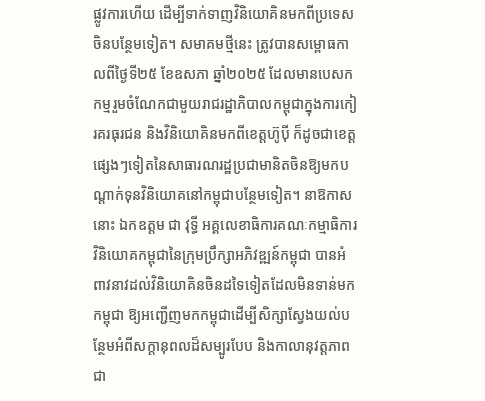ផ្លូវការហើយ ដើម្បីទាក់ទាញវិនិយោគិនមកពីប្រទេសចិនបន្ថែមទៀត។ សមាគមថ្មីនេះ ត្រូវបានសម្ពោធកាលពីថ្ងៃទី២៥ ខែឧសភា ឆ្នាំ២០២៥ ដែលមានបេសកកម្មរួមចំណែកជាមួយរាជរដ្ឋាភិបាលកម្ពុជាក្នុងការកៀរគរធុរជន និងវិនិយោគិនមកពីខេត្តហ៊ូប៉ី ក៏ដូចជាខេត្តផ្សេងៗទៀតនៃសាធារណរដ្ឋប្រជាមានិតចិនឱ្យមកបណ្តាក់ទុនវិនិយោគនៅកម្ពុជាបន្ថែមទៀត។ នាឱកាសនោះ ឯកឧត្តម ជា វុទ្ធី អគ្គលេខាធិការគណៈកម្មាធិការវិនិយោគកម្ពុជានៃក្រុមប្រឹក្សាអភិវឌ្ឍន៍កម្ពុជា បានអំពាវនាវដល់វិនិយោគិនចិនដទៃទៀតដែលមិនទាន់មកកម្ពុជា ឱ្យអញ្ជើញមកកម្ពុជាដើម្បីសិក្សាស្វែងយល់បន្ថែមអំពីសក្តានុពលដ៏សម្បូរបែប និងកាលានុវត្តភាពជា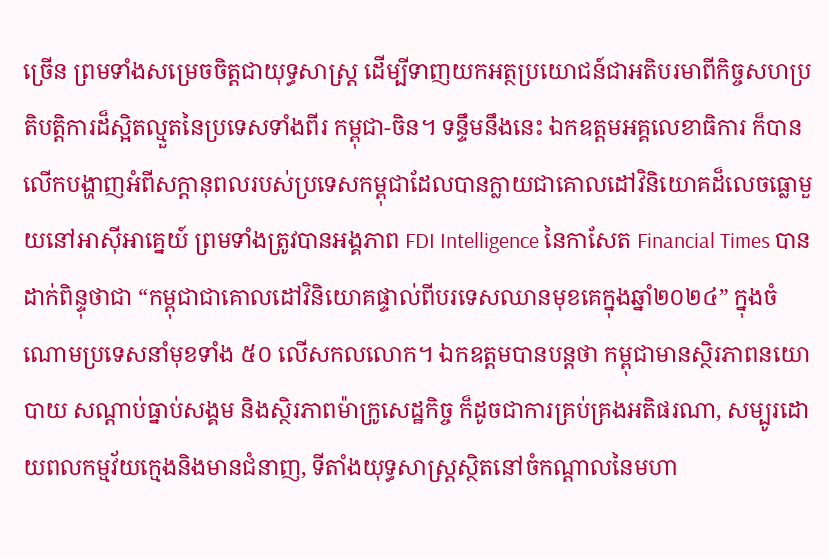ច្រើន ព្រមទាំងសម្រេចចិត្តជាយុទ្ធសាស្រ្ត ដើម្បីទាញយកអត្ថប្រយោជន៍ជាអតិបរមាពីកិច្ចសហប្រតិបត្តិការដ៏ស្អិតល្មួតនៃប្រទេសទាំងពីរ កម្ពុជា-ចិន។ ទន្ទឹមនឹងនេះ ឯកឧត្តមអគ្គលេខាធិការ ក៏បានលើកបង្ហាញអំពីសក្តានុពលរបស់ប្រទេសកម្ពុជាដែលបានក្លាយជាគោលដៅវិនិយោគដ៏លេចធ្លោមួយនៅអាស៊ីអាគ្នេយ៍ ព្រមទាំងត្រូវបានអង្គភាព FDI Intelligence នៃកាសែត Financial Times បានដាក់ពិន្ទុថាជា “កម្ពុជាជាគោលដៅវិនិយោគផ្ទាល់ពីបរទេសឈានមុខគេក្នុងឆ្នាំ២០២៤” ក្នុងចំណោមប្រទេសនាំមុខទាំង ៥០ លើសកលលោក។ ឯកឧត្តមបានបន្តថា កម្ពុជាមានស្ថិរភាពនយោបាយ សណ្តាប់ធ្នាប់សង្គម និងស្ថិរភាពម៉ាក្រូសេដ្ឋកិច្ច ក៏ដូចជាការគ្រប់គ្រងអតិផរណា, សម្បូរដោយពលកម្មវ័យក្មេងនិងមានជំនាញ, ទីតាំងយុទ្ធសាស្រ្តស្ថិតនៅចំកណ្តាលនៃមហា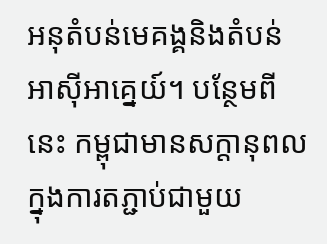អនុតំបន់មេគង្គនិងតំបន់អាស៊ីអាគ្នេយ៍។ បន្ថែមពីនេះ កម្ពុជាមានសក្តានុពលក្នុងការតភ្ជាប់ជាមួយ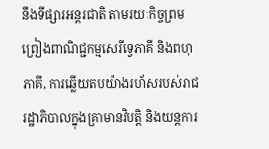នឹងទីផ្សារអន្តរជាតិ តាមរយៈកិច្ចព្រមព្រៀងពាណិជ្ជកម្មសេរីទ្វេភាគី និងពហុភាគី, ការឆ្លើយតបយ៉ាងរហ័សរបស់រាជរដ្ឋាភិបាលក្នុងគ្រាមានវិបត្តិ និងយន្តការ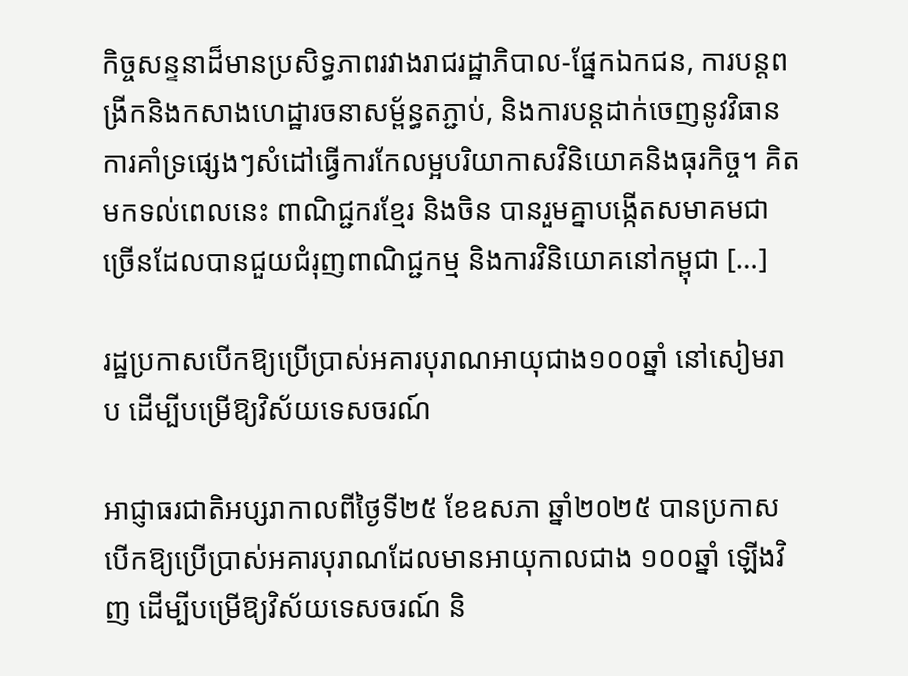កិច្ចសន្ទនាដ៏មានប្រសិទ្ធភាពរវាងរាជរដ្ឋាភិបាល-ផ្នែកឯកជន, ការបន្តពង្រីកនិងកសាងហេដ្ឋារចនាសម្ព័ន្ធតភ្ជាប់, និងការបន្តដាក់ចេញនូវវិធានការគាំទ្រផ្សេងៗសំដៅធ្វើការកែលម្អបរិយាកាសវិនិយោគនិងធុរកិច្ច។ គិតមកទល់ពេលនេះ ពាណិជ្ជករខ្មែរ និងចិន បានរួមគ្នាបង្កើតសមាគមជាច្រើនដែលបានជួយជំរុញពាណិជ្ជកម្ម និងការវិនិយោគនៅកម្ពុជា […]

រដ្ឋប្រកាសបើកឱ្យប្រើប្រាស់អគារបុរាណអាយុជាង១០០ឆ្នាំ នៅសៀមរាប ដើម្បីបម្រើឱ្យវិស័យទេសចរណ៍

អាជ្ញាធរជាតិអប្សរាកាលពីថ្ងៃទី២៥ ខែឧសភា ឆ្នាំ២០២៥ បានប្រកាសបើកឱ្យប្រើប្រាស់អគារបុរាណដែលមានអាយុកាលជាង ១០០ឆ្នាំ ឡើងវិញ ដើម្បីបម្រើឱ្យវិស័យទេសចរណ៍ និ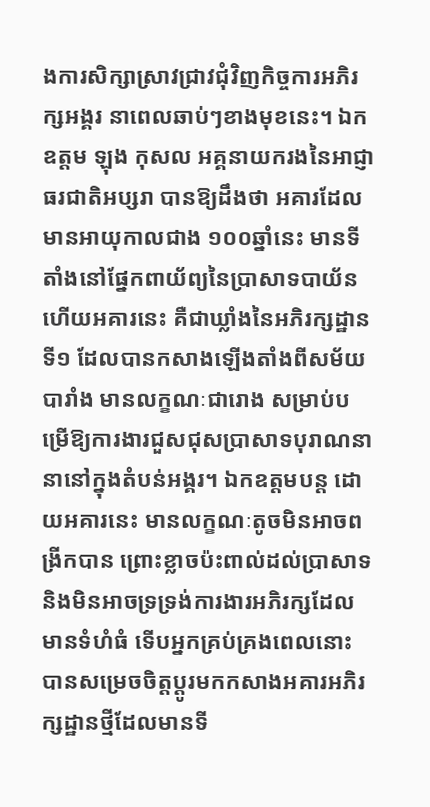ងការសិក្សាស្រាវជ្រាវជុំវិញកិច្ចការអភិរក្សអង្គរ នាពេលឆាប់ៗខាងមុខនេះ។ ឯកឧត្តម ឡុង កុសល អគ្គនាយករងនៃអាជ្ញាធរជាតិអប្សរា បានឱ្យដឹងថា អគារដែលមានអាយុកាលជាង ១០០ឆ្នាំនេះ មានទីតាំងនៅផ្នែកពាយ័ព្យនៃប្រាសាទបាយ័ន ហើយអគារនេះ គឺជាឃ្លាំងនៃអភិរក្សដ្ឋានទី១ ដែលបានកសាងឡើងតាំងពីសម័យបារាំង មានលក្ខណៈជារោង សម្រាប់បម្រើឱ្យការងារជួសជុសប្រាសាទបុរាណនានានៅក្នុងតំបន់អង្គរ។ ឯកឧត្តមបន្ត ដោយអគារនេះ មានលក្ខណៈតូចមិនអាចពង្រីកបាន ព្រោះខ្លាចប៉ះពាល់ដល់ប្រាសាទ និងមិនអាចទ្រទ្រង់ការងារអភិរក្សដែលមានទំហំធំ ទើបអ្នកគ្រប់គ្រងពេលនោះ បានសម្រេចចិត្តប្តូរមកកសាងអគារអភិរក្សដ្ឋានថ្មីដែលមានទី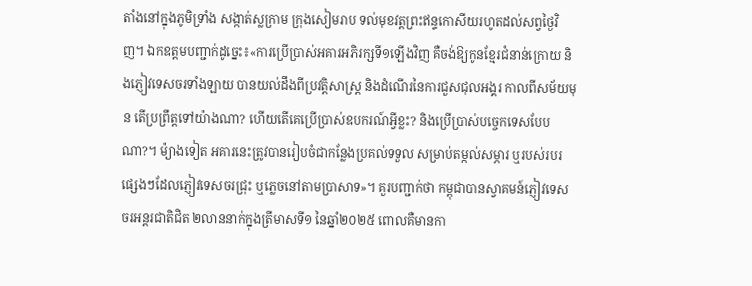តាំងនៅក្នុងភូមិទ្រាំង សង្កាត់ស្លក្រាម ក្រុងសៀមរាប ទល់មុខវត្តព្រះឥន្ទកោសីយរហូតដល់សព្វថ្ងៃវិញ។ ឯកឧត្តមបញ្ជាក់ដូច្នេះ៖«ការប្រើប្រាស់អគារអភិរក្សទី១ឡើងវិញ គឺចង់ឱ្យកូនខ្មែរជំនាន់ក្រោយ និងភ្ញៀវទេសចរទាំងឡាយ បានយល់ដឹងពីប្រវត្តិសាស្ត្រ និងដំណើរនៃការជួសជុលអង្គរ កាលពីសម័យមុន តើប្រព្រឹត្តទៅយ៉ាងណា? ហើយតើគេប្រើប្រាស់ឧបករណ៍អ្វីខ្លះ? និងប្រើប្រាស់បច្ចេកទេសបែបណា?។ ម៉្យាងទៀត អគារនេះត្រូវបានរៀបចំជាកន្លែងប្រគល់ទទួល សម្រាប់តម្កល់សម្ភារ ឬរបស់របរផ្សេងៗដែលភ្ញៀវទេសចរជ្រុះ ឬភ្លេចនៅតាមប្រាសាទ»។ គួរបញ្ជាក់ថា កម្ពុជាបានស្វាគមន៍ភ្ញៀវទេសចរអន្តរជាតិជិត ២លាននាក់ក្នុងត្រីមាសទី១ នៃឆ្នាំ២០២៥ ពោលគឺមានកា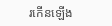រកើនឡើង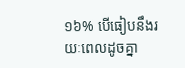១៦% បើធៀបនឹងរយៈពេលដូចគ្នា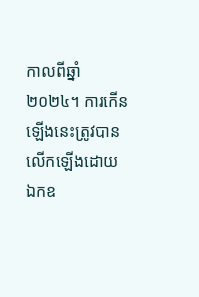កាលពីឆ្នាំ២០២៤។ ការកើនឡើងនេះត្រូវបានលើកឡើងដោយ ឯកឧ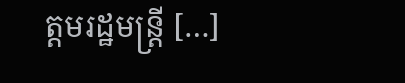ត្តមរដ្ឋមន្ត្រី […]